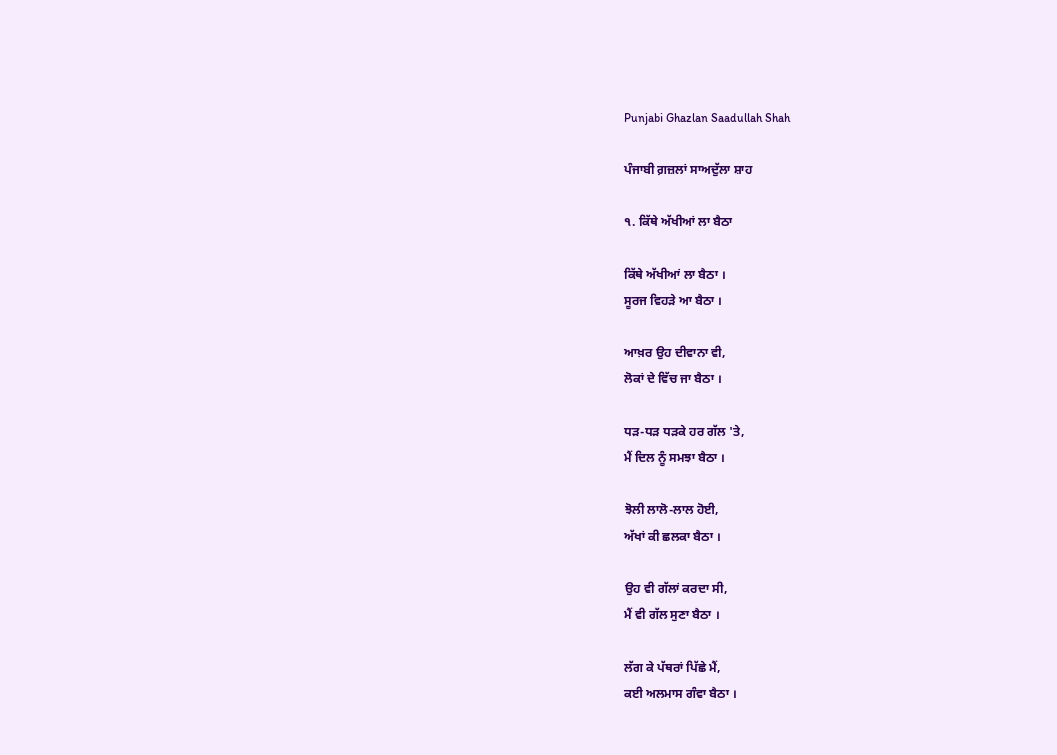Punjabi Ghazlan Saadullah Shah

ਪੰਜਾਬੀ ਗ਼ਜ਼ਲਾਂ ਸਾਅਦੁੱਲਾ ਸ਼ਾਹ

੧. ਕਿੱਥੇ ਅੱਖੀਆਂ ਲਾ ਬੈਠਾ

ਕਿੱਥੇ ਅੱਖੀਆਂ ਲਾ ਬੈਠਾ ।
ਸੂਰਜ ਵਿਹੜੇ ਆ ਬੈਠਾ ।

ਆਖ਼ਰ ਉਹ ਦੀਵਾਨਾ ਵੀ,
ਲੋਕਾਂ ਦੇ ਵਿੱਚ ਜਾ ਬੈਠਾ ।

ਧੜ-ਧੜ ਧੜਕੇ ਹਰ ਗੱਲ 'ਤੇ,
ਮੈਂ ਦਿਲ ਨੂੰ ਸਮਝਾ ਬੈਠਾ ।

ਝੋਲੀ ਲਾਲੋ-ਲਾਲ ਹੋਈ,
ਅੱਖਾਂ ਕੀ ਛਲਕਾ ਬੈਠਾ ।

ਉਹ ਵੀ ਗੱਲਾਂ ਕਰਦਾ ਸੀ,
ਮੈਂ ਵੀ ਗੱਲ ਸੁਣਾ ਬੈਠਾ ।

ਲੱਗ ਕੇ ਪੱਥਰਾਂ ਪਿੱਛੇ ਮੈਂ,
ਕਈ ਅਲਮਾਸ ਗੰਵਾ ਬੈਠਾ ।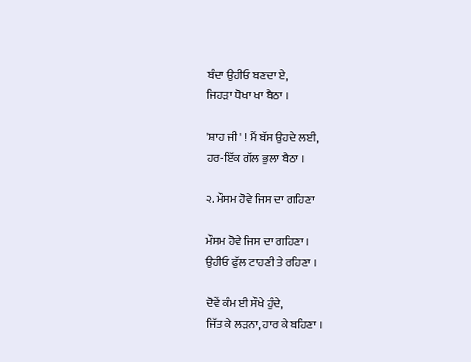ਬੰਦਾ ਉਹੀਓ ਬਣਦਾ ਏ,
ਜਿਹੜਾ ਧੋਖਾ ਖਾ ਬੈਠਾ ।

'ਸ਼ਾਹ ਜੀ' ! ਮੈਂ ਬੱਸ ਉਹਦੇ ਲਈ,
ਹਰ-ਇੱਕ ਗੱਲ ਭੁਲਾ ਬੈਠਾ ।

੨. ਮੌਸਮ ਹੋਵੇ ਜਿਸ ਦਾ ਗਹਿਣਾ

ਮੌਸਮ ਹੋਵੇ ਜਿਸ ਦਾ ਗਹਿਣਾ ।
ਉਹੀਓ ਫੁੱਲ ਟਾਹਣੀ ਤੇ ਰਹਿਣਾ ।

ਦੋਵੇਂ ਕੰਮ ਈ ਸੌਖੇ ਹੁੰਦੇ,
ਜਿੱਤ ਕੇ ਲੜਨਾ, ਹਾਰ ਕੇ ਬਹਿਣਾ ।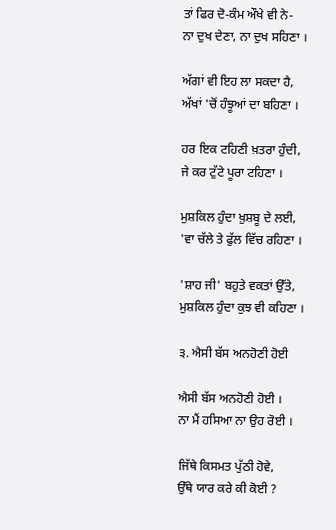ਤਾਂ ਫਿਰ ਦੋ-ਕੰਮ ਔਖੇ ਵੀ ਨੇ-
ਨਾ ਦੁਖ ਦੇਣਾ, ਨਾ ਦੁਖ ਸਹਿਣਾ ।

ਅੱਗਾਂ ਵੀ ਇਹ ਲਾ ਸਕਦਾ ਹੈ,
ਅੱਖਾਂ 'ਚੋਂ ਹੰਝੂਆਂ ਦਾ ਬਹਿਣਾ ।

ਹਰ ਇਕ ਟਹਿਣੀ ਖ਼ਤਰਾ ਹੁੰਦੀ,
ਜੇ ਕਰ ਟੁੱਟੇ ਪੂਰਾ ਟਹਿਣਾ ।

ਮੁਸ਼ਕਿਲ ਹੁੰਦਾ ਖ਼ੁਸ਼ਬੂ ਦੇ ਲਈ,
'ਵਾ ਚੱਲੇ ਤੇ ਫੁੱਲ ਵਿੱਚ ਰਹਿਣਾ ।

'ਸ਼ਾਹ ਜੀ' ਬਹੁਤੇ ਵਕਤਾਂ ਉੱਤੇ,
ਮੁਸ਼ਕਿਲ ਹੁੰਦਾ ਕੁਝ ਵੀ ਕਹਿਣਾ ।

੩. ਐਸੀ ਬੱਸ ਅਨਹੋਣੀ ਹੋਈ

ਐਸੀ ਬੱਸ ਅਨਹੋਣੀ ਹੋਈ ।
ਨਾ ਮੈਂ ਹਸਿਆ ਨਾ ਉਹ ਰੋਈ ।

ਜਿੱਥੇ ਕਿਸਮਤ ਪੁੱਠੀ ਹੋਵੇ,
ਉੱਥੇ ਯਾਰ ਕਰੇ ਕੀ ਕੋਈ ?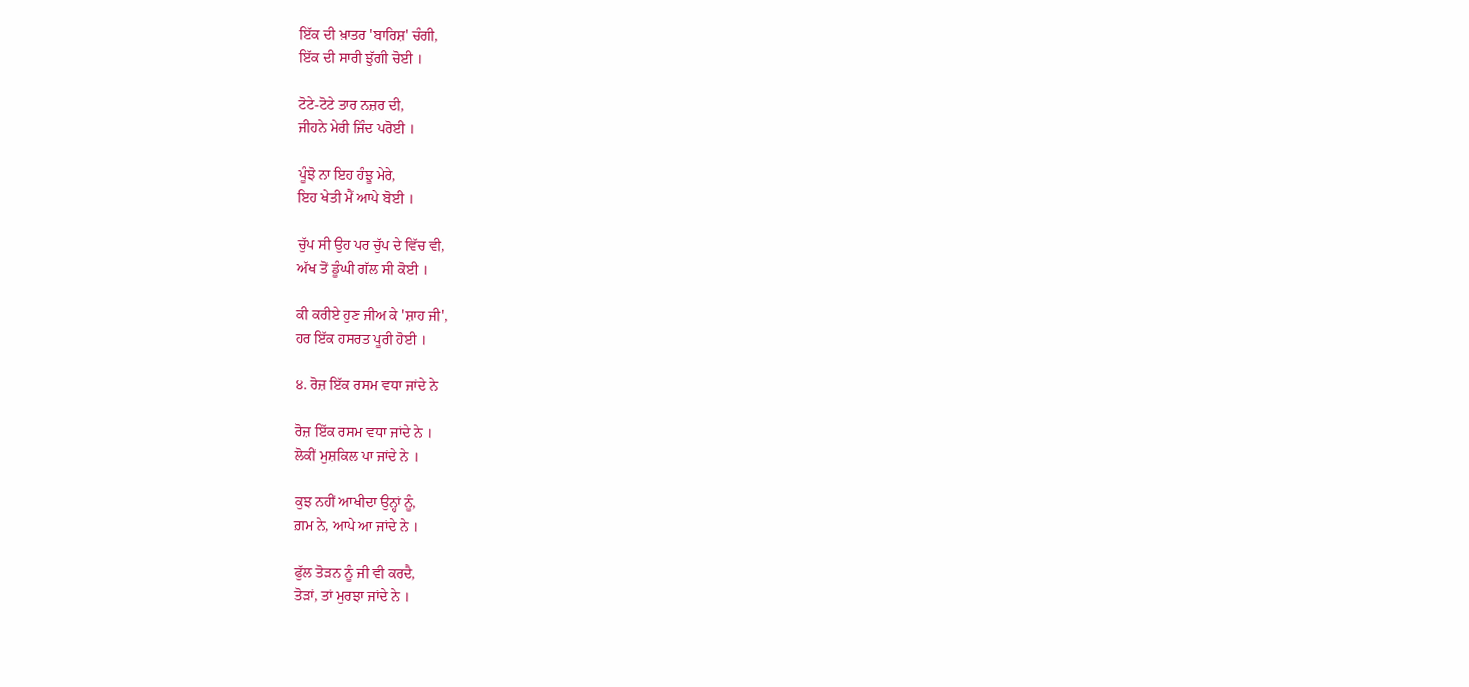ਇੱਕ ਦੀ ਖ਼ਾਤਰ 'ਬਾਰਿਸ਼' ਚੰਗੀ,
ਇੱਕ ਦੀ ਸਾਰੀ ਝੁੱਗੀ ਚੋਈ ।

ਟੋਟੇ-ਟੋਟੇ ਤਾਰ ਨਜ਼ਰ ਦੀ,
ਜੀਹਨੇ ਮੇਰੀ ਜਿੰਦ ਪਰੋਈ ।

ਪੂੰਝੋ ਨਾ ਇਹ ਹੰਝੂ ਮੇਰੇ,
ਇਹ ਖੇਤੀ ਮੈਂ ਆਪੇ ਬੋਈ ।

ਚੁੱਪ ਸੀ ਉਹ ਪਰ ਚੁੱਪ ਦੇ ਵਿੱਚ ਵੀ,
ਅੱਖ ਤੋਂ ਡੂੰਘੀ ਗੱਲ ਸੀ ਕੋਈ ।

ਕੀ ਕਰੀਏ ਹੁਣ ਜੀਅ ਕੇ 'ਸ਼ਾਹ ਜੀ',
ਹਰ ਇੱਕ ਹਸਰਤ ਪੂਰੀ ਹੋਈ ।

੪. ਰੋਜ਼ ਇੱਕ ਰਸਮ ਵਧਾ ਜਾਂਦੇ ਨੇ

ਰੋਜ਼ ਇੱਕ ਰਸਮ ਵਧਾ ਜਾਂਦੇ ਨੇ ।
ਲੋਕੀਂ ਮੁਸ਼ਕਿਲ ਪਾ ਜਾਂਦੇ ਨੇ ।

ਕੁਝ ਨਹੀਂ ਆਖੀਦਾ ਉਨ੍ਹਾਂ ਨੂੰ,
ਗ਼ਮ ਨੇ, ਆਪੇ ਆ ਜਾਂਦੇ ਨੇ ।

ਫੁੱਲ ਤੋੜਨ ਨੂੰ ਜੀ ਵੀ ਕਰਦੈ,
ਤੋੜਾਂ, ਤਾਂ ਮੁਰਝਾ ਜਾਂਦੇ ਨੇ ।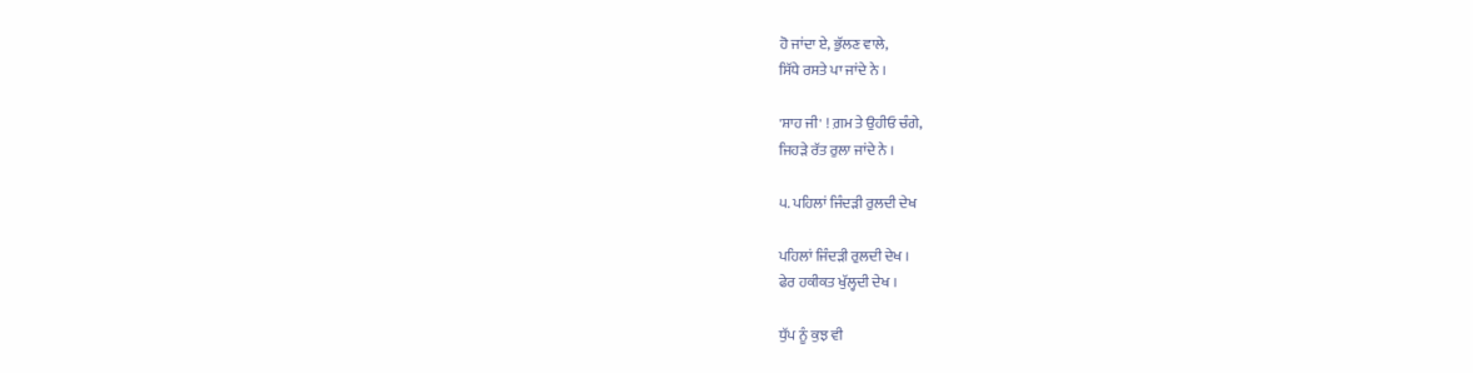ਹੋ ਜਾਂਦਾ ਏ, ਭੁੱਲਣ ਵਾਲੇ,
ਸਿੱਧੇ ਰਸਤੇ ਪਾ ਜਾਂਦੇ ਨੇ ।

'ਸ਼ਾਹ ਜੀ' ! ਗ਼ਮ ਤੇ ਉਹੀਓ ਚੰਗੇ,
ਜਿਹੜੇ ਰੱਤ ਰੁਲਾ ਜਾਂਦੇ ਨੇ ।

੫. ਪਹਿਲਾਂ ਜਿੰਦੜੀ ਰੁਲਦੀ ਦੇਖ

ਪਹਿਲਾਂ ਜਿੰਦੜੀ ਰੁਲਦੀ ਦੇਖ ।
ਫੇਰ ਹਕੀਕਤ ਖੁੱਲ੍ਹਦੀ ਦੇਖ ।

ਧੁੱਪ ਨੂੰ ਕੁਝ ਵੀ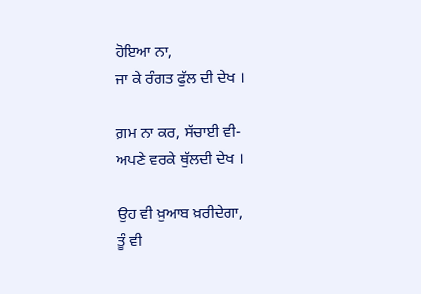ਹੋਇਆ ਨਾ,
ਜਾ ਕੇ ਰੰਗਤ ਫੁੱਲ ਦੀ ਦੇਖ ।

ਗ਼ਮ ਨਾ ਕਰ, ਸੱਚਾਈ ਵੀ-
ਅਪਣੇ ਵਰਕੇ ਥੁੱਲਦੀ ਦੇਖ ।

ਉਹ ਵੀ ਖ਼ੁਆਬ ਖ਼ਰੀਦੇਗਾ,
ਤੂੰ ਵੀ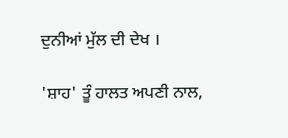ਦੁਨੀਆਂ ਮੁੱਲ ਦੀ ਦੇਖ ।

'ਸ਼ਾਹ' ਤੂੰ ਹਾਲਤ ਅਪਣੀ ਨਾਲ,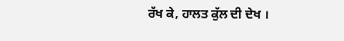ਰੱਖ ਕੇ, ਹਾਲਤ ਕੁੱਲ ਦੀ ਦੇਖ ।